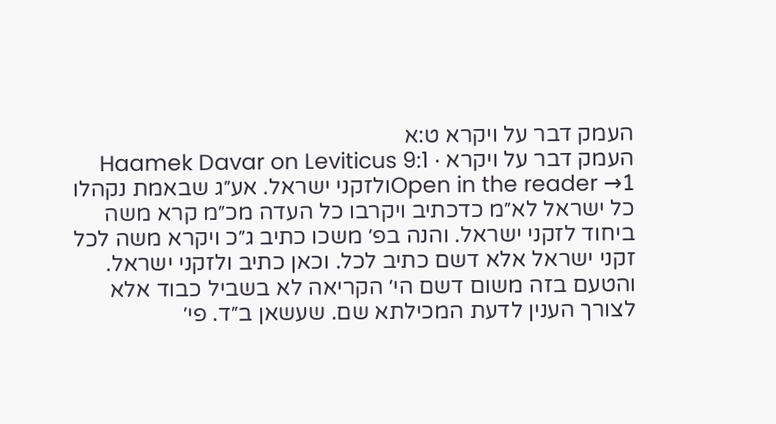העמק דבר על ויקרא ט:א
העמק דבר על ויקרא · Haamek Davar on Leviticus 9:1
Open in the reader →1ולזקני ישראל. אע״ג שבאמת נקהלו כל ישראל לא״מ כדכתיב ויקרבו כל העדה מכ״מ קרא משה ביחוד לזקני ישראל. והנה בפ׳ משכו כתיב ג״כ ויקרא משה לכל זקני ישראל אלא דשם כתיב לכל. וכאן כתיב ולזקני ישראל. והטעם בזה משום דשם הי׳ הקריאה לא בשביל כבוד אלא לצורך הענין לדעת המכילתא שם. שעשאן ב״ד. פי׳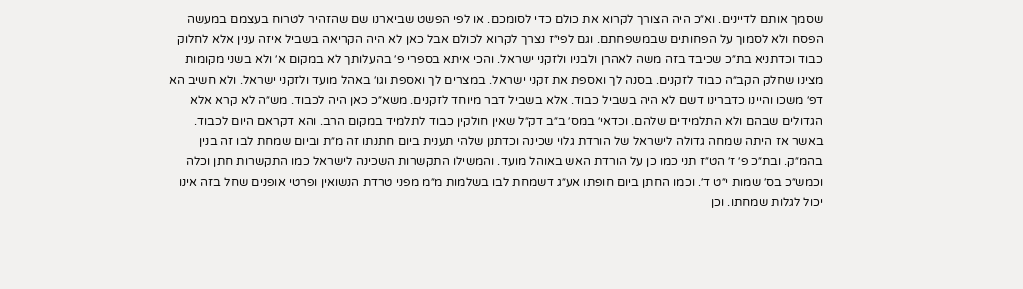שסמך אותם לדיינים. וא״כ היה הצורך לקרוא את כולם כדי לסומכם. או לפי הפשט שביארנו שם שהזהיר לטרוח בעצמם במעשה הפסח ולא לסמוך על הפחותים שבמשפחתם. וגם לפי״ז נצרך לקרוא לכולם אבל כאן לא היה הקריאה בשביל איזה ענין אלא לחלוק כבוד וכדתניא בת״כ שכיבד בזה משה לאהרן ולבניו ולזקני ישראל. והכי איתא בספרי פ׳ בהעלותך לא במקום א׳ ולא בשני מקומות מצינו שחלק הקב״ה כבוד לזקנים. בסנה לך ואספת את זקני ישראל. במצרים לך ואספת וגו׳ באהל מועד ולזקני ישראל. ולא חשיב הא דפ׳ משכו והיינו כדברינו דשם לא היה בשביל כבוד. אלא בשביל דבר מיוחד לזקנים. משא״כ כאן היה לכבוד. מש״ה לא קרא אלא הגדולים שבהם ולא התלמידים שלהם. וכדאי׳ במס׳ ב״ב דק״ל שאין חולקין כבוד לתלמיד במקום הרב. והא דקראם היום לכבוד. באשר אז היתה שמחה גדולה לישראל של הורדת גלוי שכינה וכדתנן שלהי תענית ביום חתנתו זה מ״ת וביום שמחת לבו זה בנין בהמ״ק. ובת״כ פ׳ ז׳ הט״ז תני כמו כן על הורדת האש באוהל מועד. והמשילו התקשרות השכינה לישראל כמו התקשרות חתן וכלה וכמש״כ בס׳ שמות י״ט ד׳. וכמו החתן ביום חופתו אע״ג דשמחת לבו בשלמות מ״מ מפני טרדת הנשואין ופרטי אופנים שחל בזה אינו יכול לגלות שמחתו. וכן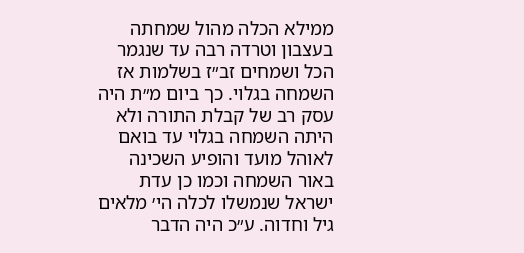ממילא הכלה מהול שמחתה בעצבון וטרדה רבה עד שנגמר הכל ושמחים זב״ז בשלמות אז השמחה בגלוי. כך ביום מ״ת היה עסק רב של קבלת התורה ולא היתה השמחה בגלוי עד בואם לאוהל מועד והופיע השכינה באור השמחה וכמו כן עדת ישראל שנמשלו לכלה הי׳ מלאים גיל וחדוה. ע״כ היה הדבר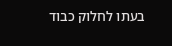בעתו לחלוק כבוד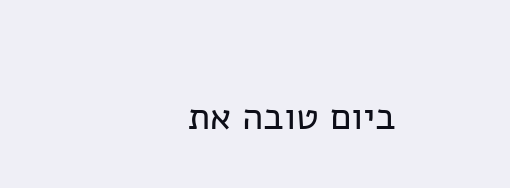ביום טובה את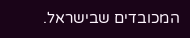המכובדים שבישראל.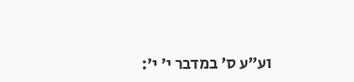וע״ע ס׳ במדבר י׳ י׳: